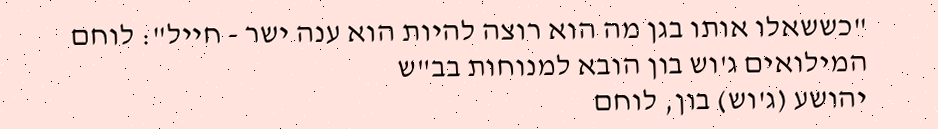"כששאלו אותו בגן מה הוא רוצה להיות הוא ענה ישר - חייל": לוחם המילואים ג'וש בון הובא למנוחות בב"ש
יהושע (ג'וש) בון, לוחם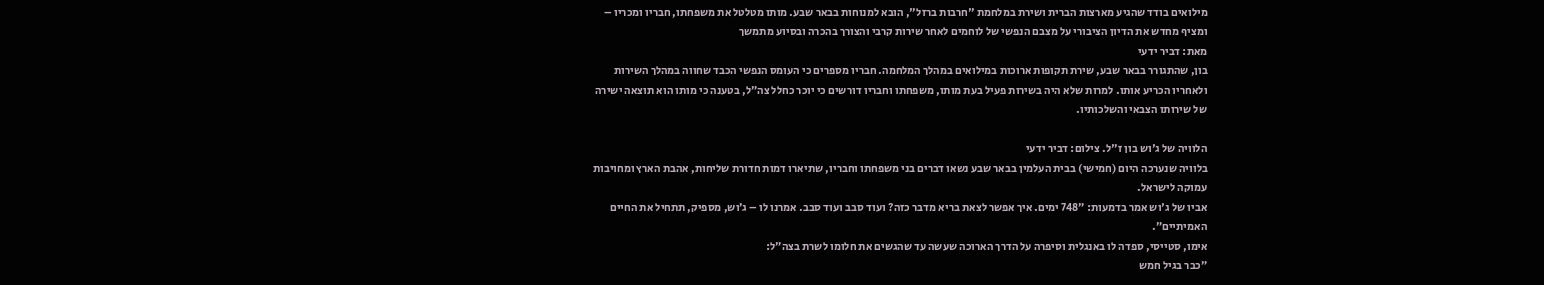מילואים בודד שהגיע מארצות הברית ושירת במלחמת "חרבות ברזל", הובא למנוחות בבאר שבע. מותו מטלטל את משפחתו, חבריו ומכריו – ומציף מחדש את הדיון הציבורי על מצבם הנפשי של לוחמים לאחר שירות קרבי והצורך בהכרה ובסיוע מתמשך
מאת: דביר ידעי
בון, שהתגורר בבאר שבע, שירת תקופות ארוכות במילואים במהלך המלחמה. חבריו מספרים כי העומס הנפשי הכבד שחווה במהלך השירות ולאחריו הכריע אותו. למרות שלא היה בשירות פעיל בעת מותו, משפחתו וחבריו דורשים כי יוכר כחלל צה״ל, בטענה כי מותו הוא תוצאה ישירה של שירותו הצבאי והשלכותיו.

הלוויה של ג'וש בון ז"ל. צילום: דביר ידעי
בלוויה שנערכה היום (חמישי) בבית העלמין בבאר שבע נשאו דברים בני משפחתו וחבריו, שתיארו דמות חדורת שליחות, אהבת הארץ ומחויבות עמוקה לישראל.
אביו של ג'וש אמר בדמעות: ״748 ימים. איך אפשר לצאת בריא מדבר כזה? ועוד סבב ועוד סבב. אמרנו לו – ג׳וש, מספיק, תתחיל את החיים האמיתיים״.
אימו, סטייסי, ספדה לו באנגלית וסיפרה על הדרך הארוכה שעשה עד שהגשים את חלומו לשרת בצה״ל:
״כבר בגיל חמש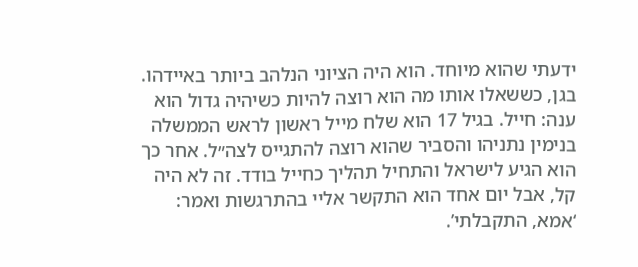ידעתי שהוא מיוחד. הוא היה הציוני הנלהב ביותר באיידהו. בגן, כששאלו אותו מה הוא רוצה להיות כשיהיה גדול הוא ענה: חייל. בגיל 17 הוא שלח מייל ראשון לראש הממשלה בנימין נתניהו והסביר שהוא רוצה להתגייס לצה״ל. אחר כך הוא הגיע לישראל והתחיל תהליך כחייל בודד. זה לא היה קל, אבל יום אחד הוא התקשר אליי בהתרגשות ואמר: ‘אמא, התקבלתי’.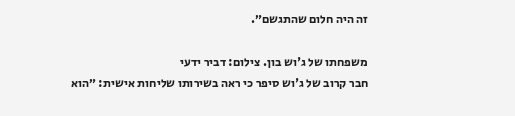זה היה חלום שהתגשם״.

משפחתו של ג'וש בון. צילום: דביר ידעי
חבר קרוב של ג'וש סיפר כי ראה בשירותו שליחות אישית: ״הוא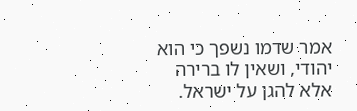אמר שדמו נשפך כי הוא יהודי, ושאין לו ברירה אלא להגן על ישראל.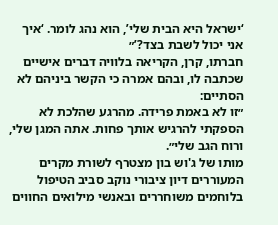‘ישראל היא הבית שלי’, הוא נהג לומר. ‘איך אני יכול לשבת בצד?’״
חברתו, קרן, הקריאה בלוויה דברים אישיים שכתבה לו, ובהם אמרה כי הקשר ביניהם לא הסתיים:
״זו לא באמת פרידה. מהרגע שהלכת לא הספקתי להרגיש אותך פחות. אתה המגן שלי, ורוח הגב שלי״.
מותו של ג'וש בון מצטרף לשורת מקרים המעוררים דיון ציבורי נוקב סביב הטיפול בלוחמים משוחררים ובאנשי מילואים החווים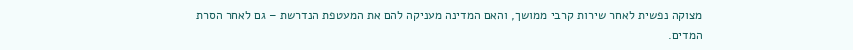מצוקה נפשית לאחר שירות קרבי ממושך, והאם המדינה מעניקה להם את המעטפת הנדרשת – גם לאחר הסרת המדים.